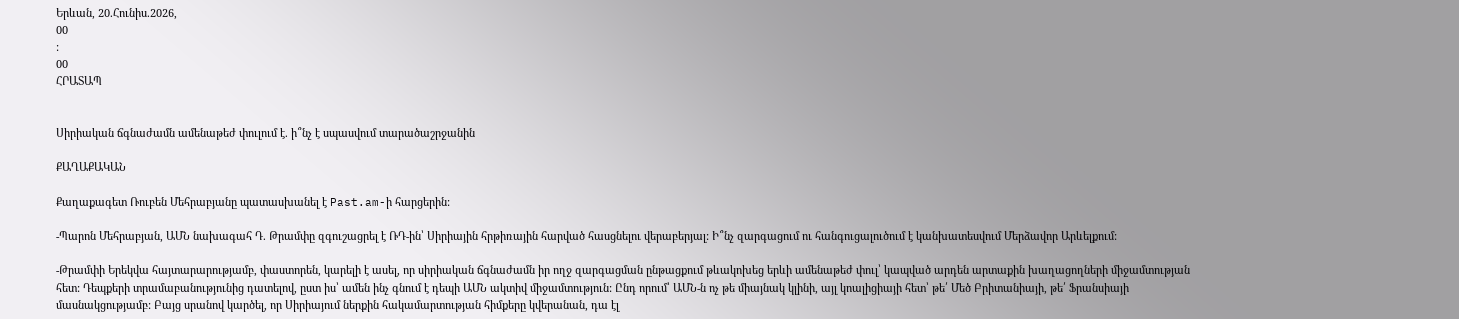Երևան, 20.Հունիս.2026,
00
:
00
ՀՐԱՏԱՊ


Սիրիական ճգնաժամն ամենաթեժ փուլում է. ի՞նչ է սպասվում տարածաշրջանին

ՔԱՂԱՔԱԿԱՆ

Քաղաքագետ Ռուբեն Մեհրաբյանը պատասխանել է Past.am-ի հարցերին:

-Պարոն Մեհրաբյան, ԱՄՆ նախագահ Դ. Թրամփը զգուշացրել է ՌԴ-ին՝ Սիրիային հրթիռային հարված հասցնելու վերաբերյալ: Ի՞նչ զարգացում ու հանգուցալուծում է կանխատեսվում Մերձավոր Արևելքում:

-Թրամփի Երեկվա հայտարարությամբ, փաստորեն, կարելի է ասել, որ սիրիական ճգնաժամն իր ողջ զարգացման ընթացքում թևակոխեց երևի ամենաթեժ փուլ՝ կապված արդեն արտաքին խաղացողների միջամտության հետ: Դեպքերի տրամաբանությունից դատելով, ըստ իս՝ ամեն ինչ գնում է դեպի ԱՄՆ ակտիվ միջամտություն: Ընդ որում՝ ԱՄՆ-ն ոչ թե միայնակ կլինի, այլ կոալիցիայի հետ՝ թե՛ Մեծ Բրիտանիայի, թե՛ Ֆրանսիայի մասնակցությամբ: Բայց սրանով կարծել, որ Սիրիայում ներքին հակամարտության հիմքերը կվերանան, դա էլ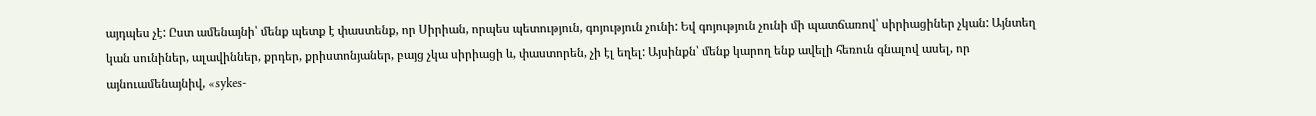այդպես չէ: Ըստ ամենայնի՝ մենք պետք է փաստենք, որ Սիրիան, որպես պետություն, գոյություն չունի: Եվ գոյություն չունի մի պատճառով՝ սիրիացիներ չկան: Այնտեղ կան սունիներ, ալավիններ, քրդեր, քրիստոնյաներ, բայց չկա սիրիացի և, փաստորեն, չի էլ եղել: Այսինքն՝ մենք կարող ենք ավելի հեռուն գնալով ասել, որ այնուամենայնիվ, «sykes-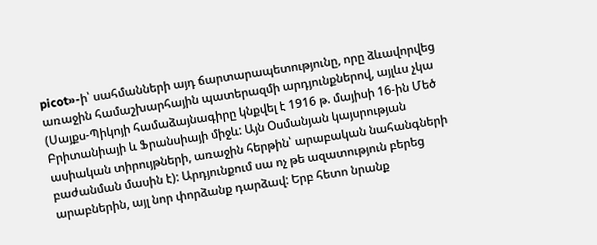picot»-ի՝ սահմանների այդ ճարտարապետությունը, որը ձևավորվեց առաջին համաշխարհային պատերազմի արդյունքներով, այլևս չկա (Սայքս-Պիկոյի համաձայնագիրը կնքվել է 1916 թ. մայիսի 16-ին Մեծ Բրիտանիայի և Ֆրանսիայի միջև: Այն Օսմանյան կայսրության ասիական տիրույթների, առաջին հերթին՝ արաբական նահանգների բաժանման մասին է): Արդյունքում սա ոչ թե ազատություն բերեց արաբներին, այլ նոր փորձանք դարձավ: Երբ հետո նրանք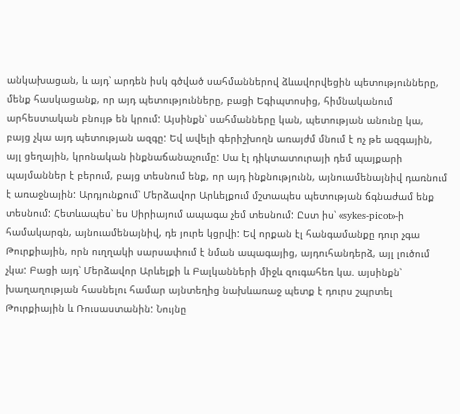անկախացան, և այդ՝ արդեն իսկ գծված սահմաններով ձևավորվեցին պետությունները, մենք հասկացանք, որ այդ պետությունները, բացի Եգիպտոսից, հիմնականում արհեստական բնույթ են կրում: Այսինքն՝ սահմանները կան, պետության անունը կա, բայց չկա այդ պետության ազգը: Եվ ավելի գերիշխողն առայժմ մնում է ոչ թե ազգային, այլ ցեղային, կրոնական ինքնաճանաչումը: Սա էլ դիկտատուրայի դեմ պայքարի պայմաններ է բերում, բայց տեսնում ենք, որ այդ ինքնությունն, այնուամենայնիվ դառնում է առաջնային: Արդյունքում՝ Մերձավոր Արևելքում մշտապես պետության ճգնաժամ ենք տեսնում: Հետևապես՝ ես Սիրիայում ապագա չեմ տեսնում: Ըստ իս՝ «sykes-picot»-ի համակարգն, այնուամենայնիվ, դե յուրե կցրվի: Եվ որքան էլ հանգամանքը դուր չգա Թուրքիային, որն ուղղակի սարսափում է նման ապագայից, այդուհանդերձ, այլ լուծում չկա: Բացի այդ՝ Մերձավոր Արևելքի և Բալկանների միջև զուգահեռ կա. այսինքն՝ խաղաղության հասնելու համար այնտեղից նախևառաջ պետք է դուրս շպրտել Թուրքիային և Ռուսաստանին: Նույնը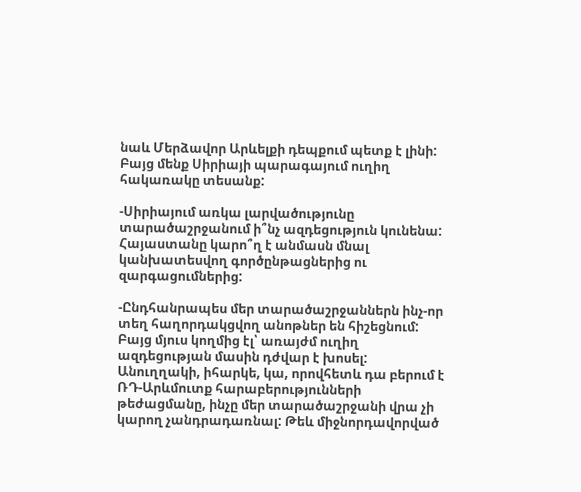նաև Մերձավոր Արևելքի դեպքում պետք է լինի: Բայց մենք Սիրիայի պարագայում ուղիղ հակառակը տեսանք:

-Սիրիայում առկա լարվածությունը տարածաշրջանում ի՞նչ ազդեցություն կունենա: Հայաստանը կարո՞ղ է անմասն մնալ կանխատեսվող գործընթացներից ու զարգացումներից:

-Ընդհանրապես մեր տարածաշրջաններն ինչ-որ տեղ հաղորդակցվող անոթներ են հիշեցնում: Բայց մյուս կողմից էլ՝ առայժմ ուղիղ ազդեցության մասին դժվար է խոսել: Անուղղակի, իհարկե, կա, որովհետև դա բերում է ՌԴ-Արևմուտք հարաբերությունների թեժացմանը, ինչը մեր տարածաշրջանի վրա չի կարող չանդրադառնալ: Թեև միջնորդավորված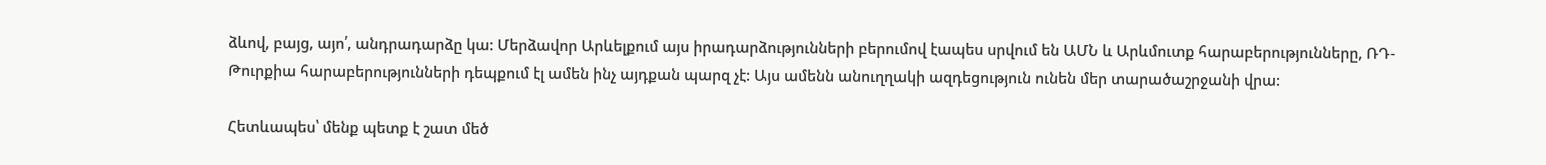ձևով, բայց, այո՛, անդրադարձը կա: Մերձավոր Արևելքում այս իրադարձությունների բերումով էապես սրվում են ԱՄՆ և Արևմուտք հարաբերությունները, ՌԴ-Թուրքիա հարաբերությունների դեպքում էլ ամեն ինչ այդքան պարզ չէ: Այս ամենն անուղղակի ազդեցություն ունեն մեր տարածաշրջանի վրա:

Հետևապես՝ մենք պետք է շատ մեծ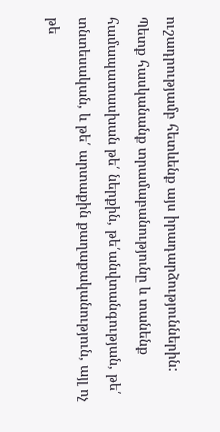ուշադրությամբ հետևենք այս իրադարձություններին: Պետք հասկանանք տրամաբանությունը և տանենք համապատասխան թե՛ ներքին, թե՛անվտանգության, թե՛ տնտեսական, և թե՛ արտաքին քաղաքականություն, այլ ոչ թե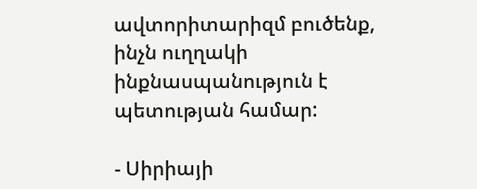ավտորիտարիզմ բուծենք, ինչն ուղղակի ինքնասպանություն է պետության համար:

- Սիրիայի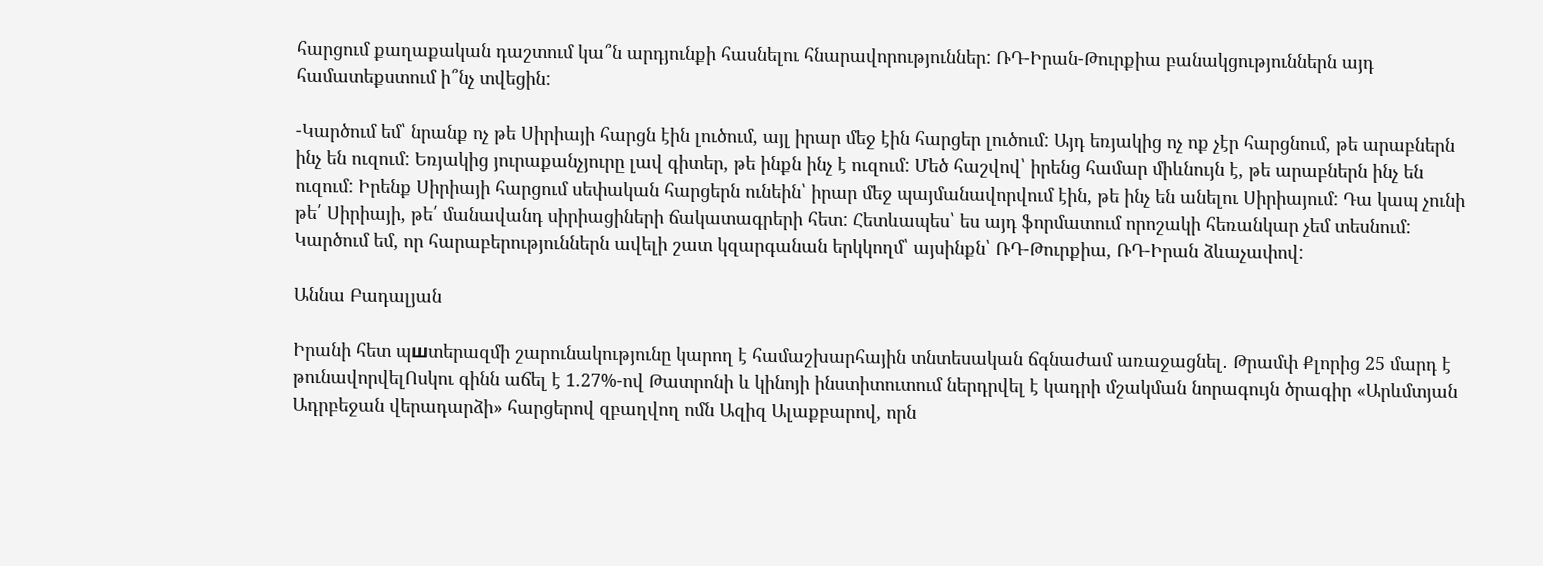հարցում քաղաքական դաշտում կա՞ն արդյունքի հասնելու հնարավորություններ: ՌԴ-Իրան-Թուրքիա բանակցություններն այդ համատեքստում ի՞նչ տվեցին:

-Կարծում եմ՝ նրանք ոչ թե Սիրիայի հարցն էին լուծում, այլ իրար մեջ էին հարցեր լուծում: Այդ եռյակից ոչ ոք չէր հարցնում, թե արաբներն ինչ են ուզում: Եռյակից յուրաքանչյուրը լավ գիտեր, թե ինքն ինչ է ուզում: Մեծ հաշվով՝ իրենց համար միևնույն է, թե արաբներն ինչ են ուզում: Իրենք Սիրիայի հարցում սեփական հարցերն ունեին՝ իրար մեջ պայմանավորվում էին, թե ինչ են անելու Սիրիայում: Դա կապ չունի թե՛ Սիրիայի, թե՛ մանավանդ սիրիացիների ճակատագրերի հետ: Հետևապես՝ ես այդ ֆորմատում որոշակի հեռանկար չեմ տեսնում: Կարծում եմ, որ հարաբերություններն ավելի շատ կզարգանան երկկողմ՝ այսինքն՝ ՌԴ-Թուրքիա, ՌԴ-Իրան ձևաչափով:

Աննա Բադալյան

Իրանի հետ պшտերազմի շարունակությունը կարող է համաշխարհային տնտեսական ճգնաժամ առաջացնել․ Թրամփ Քլորից 25 մարդ է թունավորվելՈսկու գինն աճել է 1.27%-ով Թատրոնի և կինոյի ինստիտուտում ներդրվել է կադրի մշակման նորագույն ծրագիր «Արևմտյան Ադրբեջան վերադարձի» հարցերով զբաղվող ոմն Ազիզ Ալաքբարով, որն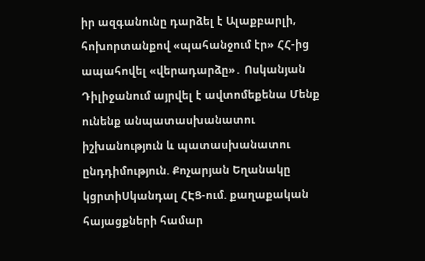իր ազգանունը դարձել է Ալաքբարլի, հոխորտանքով «պահանջում էր» ՀՀ-ից ապահովել «վերադարձը»․ Ոսկանյան Դիլիջանում այրվել է ավտոմեքենա Մենք ունենք անպատասխանատու իշխանություն և պատասխանատու ընդդիմություն. Քոչարյան Եղանակը կցրտիՍկանդալ ՀԷՑ-ում. քաղաքական հայացքների համար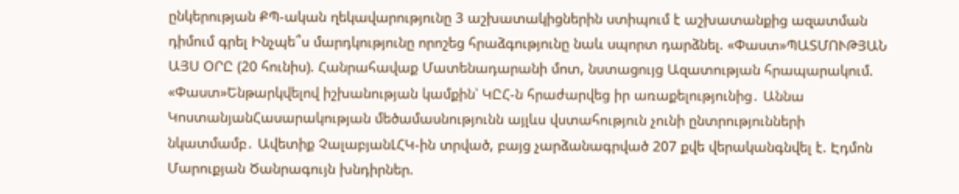ընկերության ՔՊ-ական ղեկավարությունը 3 աշխատակիցներին ստիպում է աշխատանքից ազատման դիմում գրել Ինչպե՞ս մարդկությունը որոշեց հրաձգությունը նաև սպորտ դարձնել. «Փաստ»ՊԱՏՄՈՒԹՅԱՆ ԱՅՍ ՕՐԸ (20 հունիս). Հանրահավաք Մատենադարանի մոտ, նստացույց Ազատության հրապարակում. «Փաստ»Ենթարկվելով իշխանության կամքին՝ ԿԸՀ-ն հրաժարվեց իր առաքելությունից․ Աննա ԿոստանյանՀասարակության մեծամասնությունն այլևս վստահություն չունի ընտրությունների նկատմամբ․ Ավետիք ՉալաբյանԼՀԿ-ին տրված, բայց չարձանագրված 207 քվե վերականգնվել է. Էդմոն Մարուքյան Ծանրագույն խնդիրներ.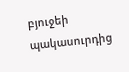բյուջեի պակասուրդից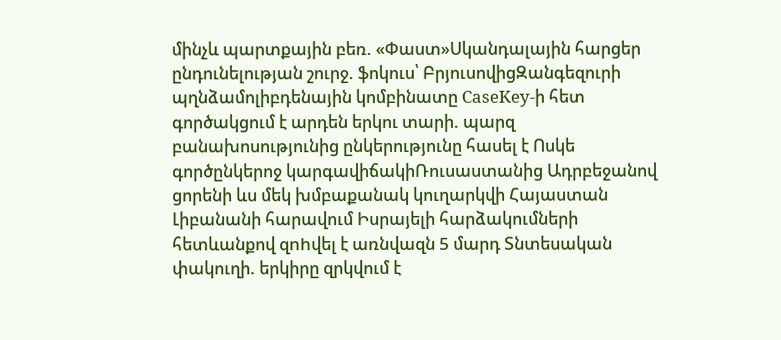մինչև պարտքային բեռ. «Փաստ»Սկանդալային հարցեր ընդունելության շուրջ. ֆոկուս՝ ԲրյուսովիցԶանգեզուրի պղնձամոլիբդենային կոմբինատը CaseKey-ի հետ գործակցում է արդեն երկու տարի. պարզ բանախոսությունից ընկերությունը հասել է Ոսկե գործընկերոջ կարգավիճակիՌուսաստանից Ադրբեջանով ցորենի ևս մեկ խմբաքանակ կուղարկվի Հայաստան Լիբանանի հարավում Իսրայելի հարձակումների հետևանքով զnhվել է առնվազն 5 մարդ Տնտեսական փակուղի. երկիրը զրկվում է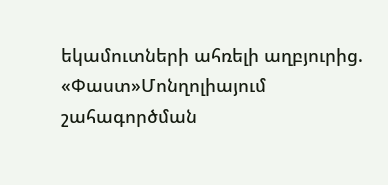եկամուտների ահռելի աղբյուրից. «Փաստ»Մոնղոլիայում շահագործման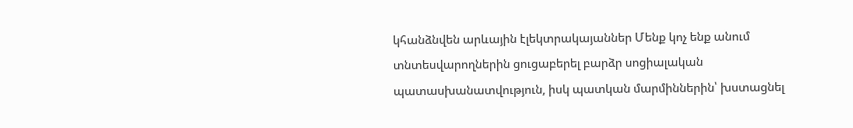կհանձնվեն արևային էլեկտրակայաններ Մենք կոչ ենք անում տնտեսվարողներին ցուցաբերել բարձր սոցիալական պատասխանատվություն, իսկ պատկան մարմիններին՝ խստացնել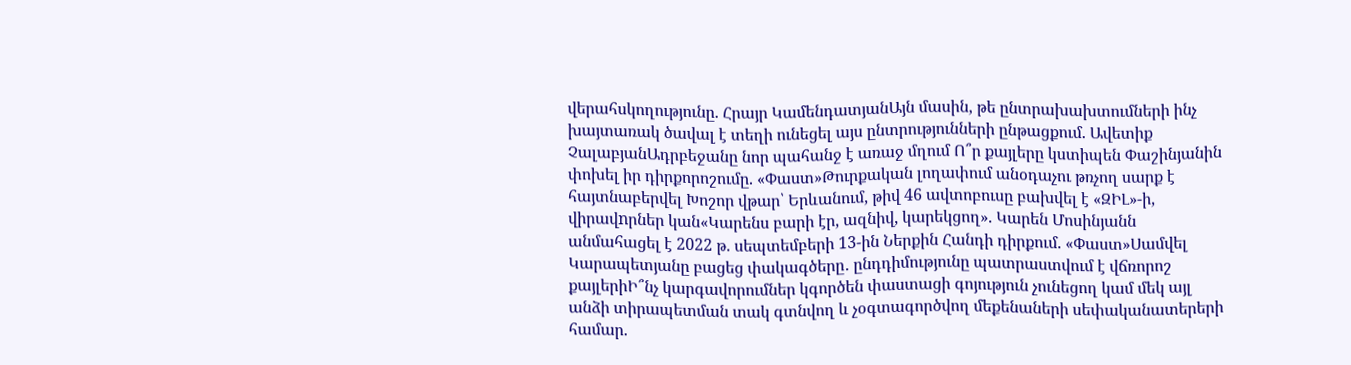վերահսկողությունը. Հրայր ԿամենդատյանԱյն մասին, թե ընտրախախտումների ինչ խայտառակ ծավալ է տեղի ունեցել այս ընտրությունների ընթացքում. Ավետիք ՉալաբյանԱդրբեջանը նոր պահանջ է առաջ մղում Ո՞ր քայլերը կստիպեն Փաշինյանին փոխել իր դիրքորոշումը. «Փաստ»Թուրքական լողափում անօդաչու թռչող սարք է հայտնաբերվել Խոշոր վթար՝ Երևանում, թիվ 46 ավտոբուսը բախվել է «ԶԻԼ»-ի, վիրավnրներ կան«Կարենս բարի էր, ազնիվ, կարեկցող». Կարեն Մոսինյանն անմահացել է 2022 թ. սեպտեմբերի 13-ին Ներքին Հանդի դիրքում. «Փաստ»Սամվել Կարապետյանը բացեց փակագծերը․ ընդդիմությունը պատրաստվում է վճռորոշ քայլերիԻ՞նչ կարգավորումներ կգործեն փաստացի գոյություն չունեցող կամ մեկ այլ անձի տիրապետման տակ գտնվող և չօգտագործվող մեքենաների սեփականատերերի համար.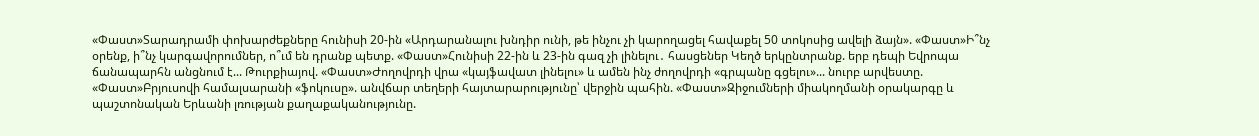«Փաստ»Տարադրամի փոխարժեքները հունիսի 20-ին «Արդարանալու խնդիր ունի, թե ինչու չի կարողացել հավաքել 50 տոկոսից ավելի ձայն». «Փաստ»Ի՞նչ օրենք, ի՞նչ կարգավորումներ, ո՞ւմ են դրանք պետք. «Փաստ»Հունիսի 22-ին և 23-ին գազ չի լինելու․ հասցեներ Կեղծ երկընտրանք. երբ դեպի Եվրոպա ճանապարհն անցնում է... Թուրքիայով. «Փաստ»Ժողովրդի վրա «կայֆավատ լինելու» և ամեն ինչ ժողովրդի «գրպանը գցելու»... նուրբ արվեստը. «Փաստ»Բրյուսովի համալսարանի «ֆոկուսը». անվճար տեղերի հայտարարությունը՝ վերջին պահին. «Փաստ»Զիջումների միակողմանի օրակարգը և պաշտոնական Երևանի լռության քաղաքականությունը.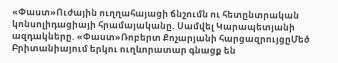«Փաստ»Ուժային ուղղահայացի ճնշումն ու հետընտրական կոնսոլիդացիայի հրամայականը. Սամվել Կարապետյանի ազդակները. «Փաստ»Ռոբերտ Քոչարյանի հարցազրույցըՄեծ Բրիտանիայում երկու ուղևորատար գնացք են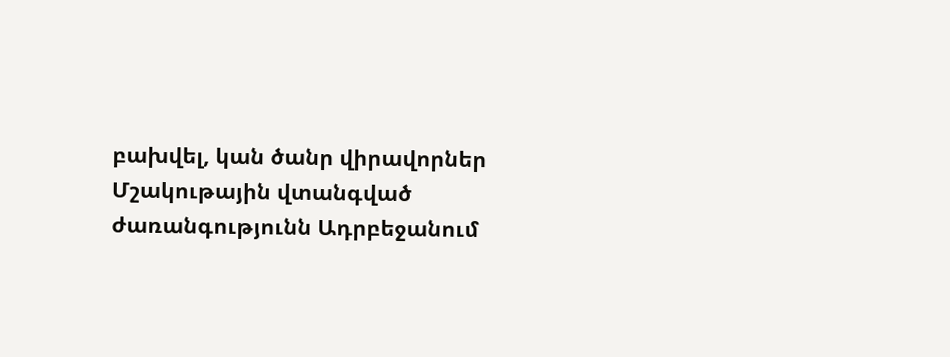բախվել, կան ծանր վիրավորներ Մշակութային վտանգված ժառանգությունն Ադրբեջանում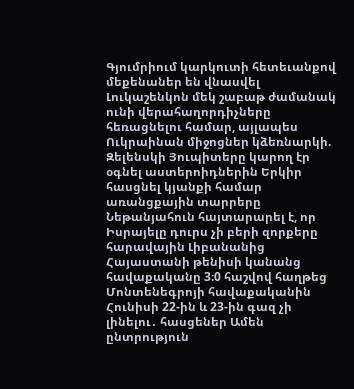Գյումրիում կարկուտի հետեւանքով մեքենաներ են վնասվել Լուկաշենկոն մեկ շաբաթ ժամանակ ունի վերահաղորդիչները հեռացնելու համար, այլապես Ուկրաինան միջոցներ կձեռնարկի. Զելենսկի Յուպիտերը կարող էր օգնել աստերոիդներին Երկիր հասցնել կյանքի համար առանցքային տարրերը Նեթանյահուն հայտարարել է, որ Իսրայելը դուրս չի բերի զորքերը հարավային Լիբանանից Հայաստանի թենիսի կանանց հավաքականը 3։0 հաշվով հաղթեց Մոնտենեգրոյի հավաքականին Հունիսի 22-ին և 23-ին գազ չի լինելու․ հասցեներ Ամեն ընտրություն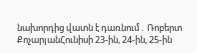նախորդից վատն է դառնում․ Ռոբերտ ՔոչարյանՀունիսի 23-ին, 24-ին, 25-ին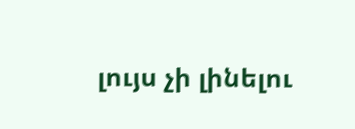լույս չի լինելու